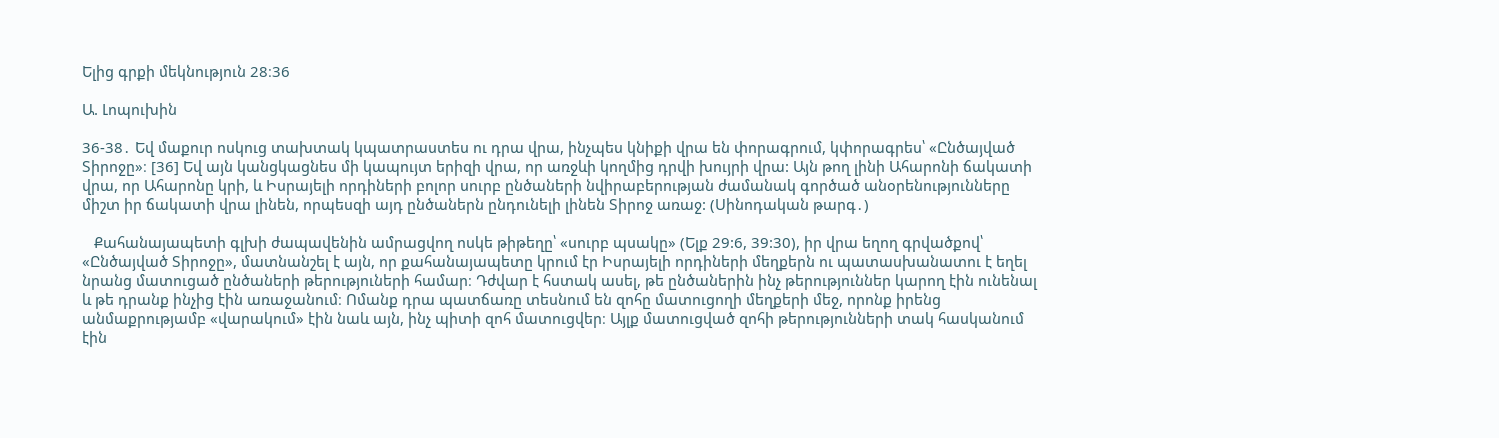Ելից գրքի մեկնություն 28։36

Ա. Լոպուխին

36-38․ Եվ մաքուր ոսկուց տախտակ կպատրաստես ու դրա վրա, ինչպես կնիքի վրա են փորագրում, կփորագրես՝ «Ընծայված Տիրոջը»։ [36] Եվ այն կանցկացնես մի կապույտ երիզի վրա, որ առջևի կողմից դրվի խույրի վրա: Այն թող լինի Ահարոնի ճակատի վրա, որ Ահարոնը կրի, և Իսրայելի որդիների բոլոր սուրբ ընծաների նվիրաբերության ժամանակ գործած անօրենությունները միշտ իր ճակատի վրա լինեն, որպեսզի այդ ընծաներն ընդունելի լինեն Տիրոջ առաջ: (Սինոդական թարգ․)

   Քահանայապետի գլխի ժապավենին ամրացվող ոսկե թիթեղը՝ «սուրբ պսակը» (Ելք 29:6, 39:30), իր վրա եղող գրվածքով՝ «Ընծայված Տիրոջը», մատնանշել է այն, որ քահանայապետը կրում էր Իսրայելի որդիների մեղքերն ու պատասխանատու է եղել նրանց մատուցած ընծաների թերություների համար։ Դժվար է հստակ ասել, թե ընծաներին ինչ թերություններ կարող էին ունենալ և թե դրանք ինչից էին առաջանում։ Ոմանք դրա պատճառը տեսնում են զոհը մատուցողի մեղքերի մեջ, որոնք իրենց անմաքրությամբ «վարակում» էին նաև այն, ինչ պիտի զոհ մատուցվեր։ Այլք մատուցված զոհի թերությունների տակ հասկանում էին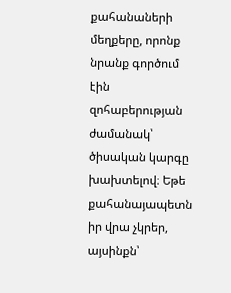քահանաների մեղքերը, որոնք նրանք գործում էին զոհաբերության ժամանակ՝ ծիսական կարգը խախտելով։ Եթե քահանայապետն իր վրա չկրեր, այսինքն՝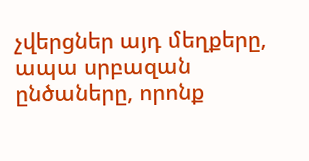չվերցներ այդ մեղքերը, ապա սրբազան ընծաները, որոնք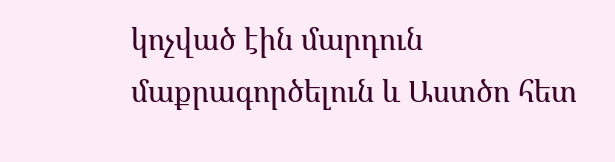կոչված էին մարդուն մաքրագործելուն և Աստծո հետ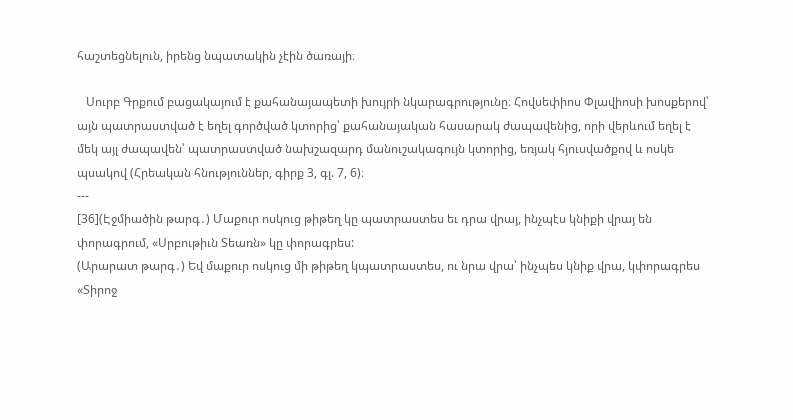հաշտեցնելուն, իրենց նպատակին չէին ծառայի։

   Սուրբ Գրքում բացակայում է քահանայապետի խույրի նկարագրությունը։ Հովսեփիոս Փլավիոսի խոսքերով՝ այն պատրաստված է եղել գործված կտորից՝ քահանայական հասարակ ժապավենից, որի վերևում եղել է մեկ այլ ժապավեն՝ պատրաստված նախշազարդ մանուշակագույն կտորից, եռյակ հյուսվածքով և ոսկե պսակով (Հրեական հնություններ, գիրք 3, գլ. 7, 6)։
---
[36](Էջմիածին թարգ․) Մաքուր ոսկուց թիթեղ կը պատրաստես եւ դրա վրայ, ինչպէս կնիքի վրայ են փորագրում, «Սրբութիւն Տեառն» կը փորագրես:
(Արարատ թարգ․) Եվ մաքուր ոսկուց մի թիթեղ կպատրաստես, ու նրա վրա՝ ինչպես կնիք վրա, կփորագրես «Տիրոջ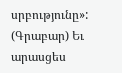սրբությունը»:
(Գրաբար) Եւ արասցես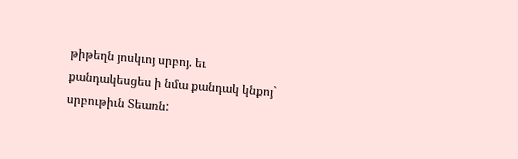թիթեղն յոսկւոյ սրբոյ. եւ քանդակեսցես ի նմա քանդակ կնքոյ` սրբութիւն Տեառն: